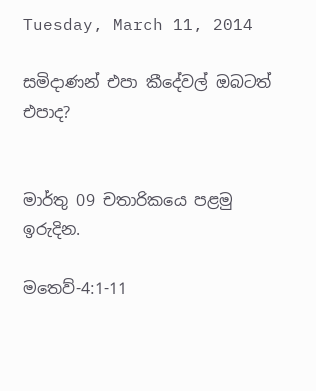Tuesday, March 11, 2014

සමිදාණන් එපා කීදේවල් ඔබටත් එපාද?


මාර්තු 09 චතාරිකයෙ පළමු ඉරුදින.

මතෙව්-4:1-11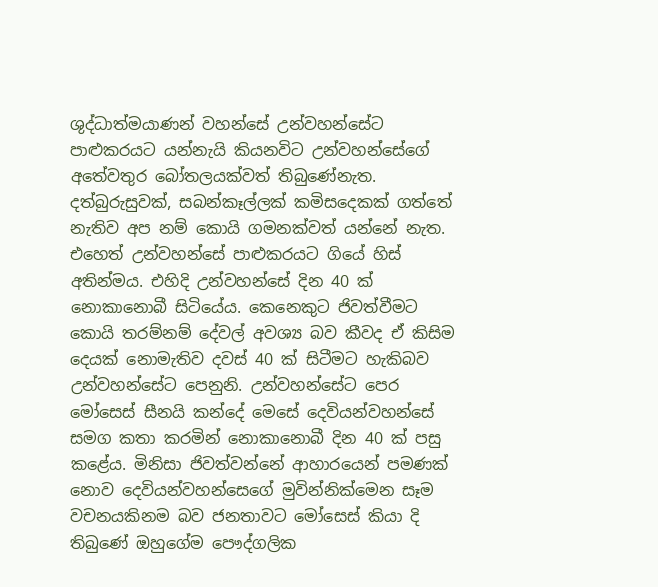ශුද්ධාත්මයාණන් වහන්සේ උන්වහන්සේට පාළුකරයට යන්නැයි කියනවිට උන්වහන්සේගේ අතේවතුර බෝතලයක්වත් තිබුණේනැත. දත්බුරුසුවක්, සබන්කෑල්ලක් කමිසදෙකක් ගත්තේ නැතිව අප නම් කොයි ගමනක්වත් යන්නේ නැත. එහෙත් උන්වහන්සේ පාළුකරයට ගියේ හිස් අතින්මය. එහිදි උන්වහන්සේ දින 40 ක් නොකානොබී සිටියේය. කෙනෙකුට ජිවත්වීමට කොයි තරම්නම් දේවල් අවශ්‍ය බව කීවද ඒ කිසිම දෙයක් නොමැතිව දවස් 40 ක් සිටීමට හැකිබව උන්වහන්සේට පෙනුනි. උන්වහන්සේට පෙර මෝසෙස් සීනයි කන්දේ මෙසේ දෙවියන්වහන්සේ සමග කතා කරමින් නොකානොබී දින 40 ක් පසු කළේය. මිනිසා ජිවත්වන්නේ ආහාරයෙන් පමණක් නොව දෙවියන්වහන්සෙගේ මුවින්නික්මෙන සෑම වචනයකිනම බව ජනතාවට මෝසෙස් කියා දි තිබුණේ ඔහුගේම පෞද්ගලික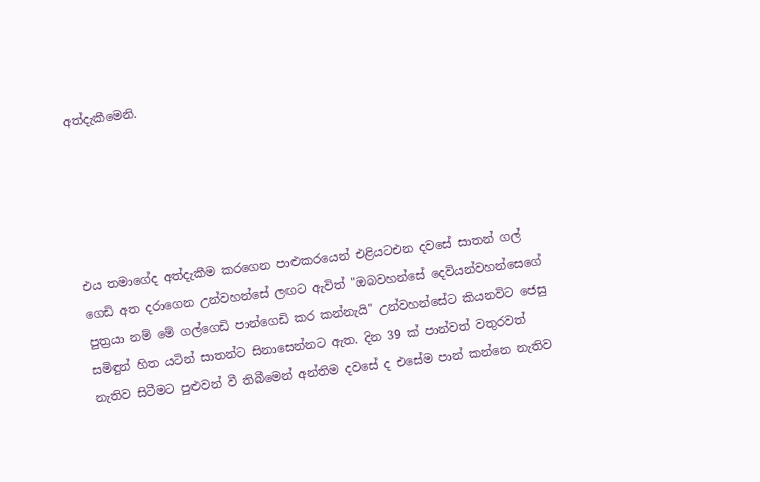අත්දැකීමෙනි.





එය තමාගේද අත්දැකීම කරගෙන පාළුකරයෙන් එළියටඑන දවසේ සාතන් ගල් ගෙඩි අත දරාගෙන උන්වහන්සේ ලඟට ඇවිත් "ඔබවහන්සේ දෙවියන්වහන්සෙගේ පුත්‍රයා නම් මේ ගල්ගෙඩි පාන්ගෙඩි කර කන්නැයි" උන්වහන්සේට කියනවිට ජෙසු සමිඳුන් හිත යටින් සාතන්ට සිනාසෙන්නට ඇත. දින 39 ක් පාන්වත් වතුරවත් නැතිව සිටීමට පුළුවන් වී තිබීමෙන් අන්තිම දවසේ ද එසේම පාන් කන්නෙ නැතිව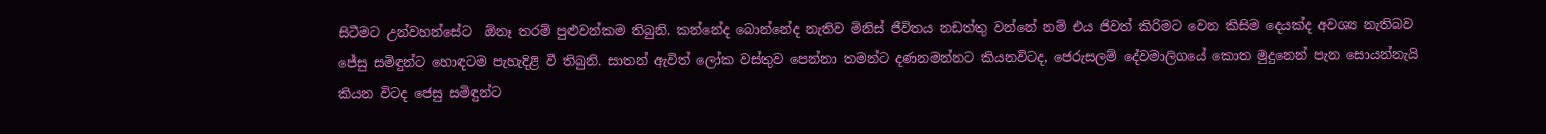සිටීමට උන්වහන්සේට  ඕනෑ තරම් පුළුවන්කම තිබුනි. කන්නේද බොන්නේද නැතිව මිනිස් ජීවිතය නඩත්තු වන්නේ නම් එය ජිවත් කිරිමට වෙන කිසිම දෙයක්ද අවශ්‍ය නැතිබව ජේසු සමිඳුන්ට හොඳටම පැහැදිළි වී තිබුනි. සාතන් ඇවිත් ලෝක වස්තුව පෙන්නා තමන්ට දණනමන්නට කියනවිටද, ජෙරුසලම් දේවමාලිගයේ කොත මුදුනෙන් පැන සොයන්නැයි කියන විටද ජෙසු සමිඳුන්ට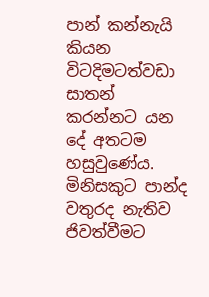පාන් කන්නැයි කියන විටදිමටත්වඩා සාතන් කරන්නට යන දේ අතටම හසුවුණේය. මිනිසකුට පාන්ද වතුරද නැතිව ජිවත්වීමට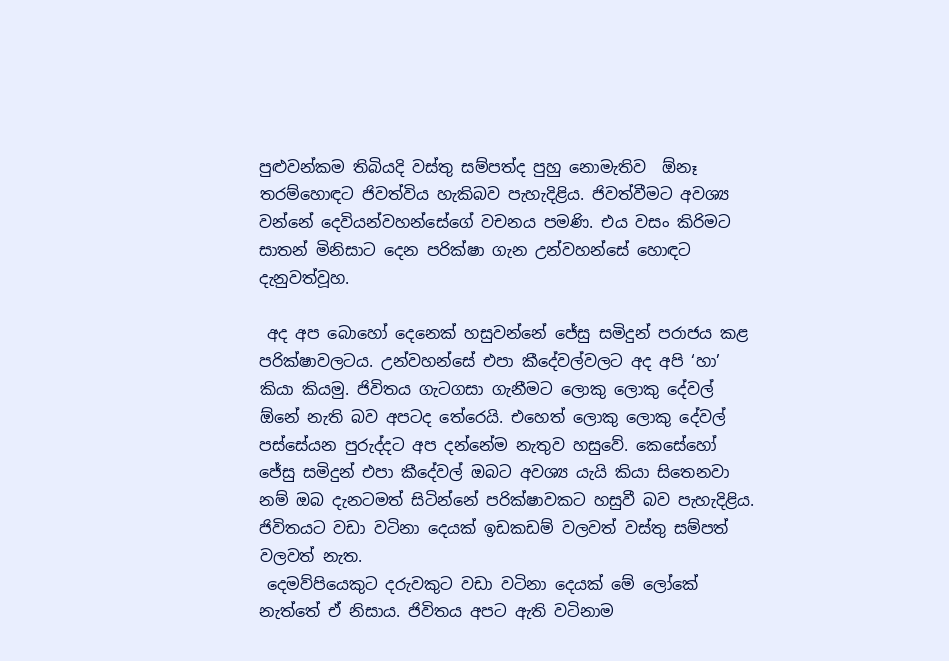පුළුවන්කම තිබියදි වස්තු සම්පත්ද පුහු නොමැතිව  ඕනෑ තරම්හොඳට ජිවත්විය හැකිබව පැහැදිළිය. ජිවත්වීමට අවශ්‍ය වන්නේ දෙවියන්වහන්සේගේ වචනය පමණි. එය වසං කිරිමට සාතන් මිනිසාට දෙන පරික්ෂා ගැන උන්වහන්සේ හොඳට දැනුවත්වූහ.

 අද අප බොහෝ දෙනෙක් හසුවන්නේ ජේසු සමිදුන් පරාජය කළ පරික්ෂාවලටය. උන්වහන්සේ එපා කීදේවල්වලට අද අපි ‘හා’ කියා කියමු. ජිවිතය ගැටගසා ගැනීමට ලොකු ලොකු දේවල්  ඕනේ නැති බව අපටද තේරෙයි. එහෙත් ලොකු ලොකු දේවල් පස්සේයන පුරුද්දට අප දන්නේම නැතුව හසුවේ. කෙසේහෝ ජේසු සමිදුන් එපා කීදේවල් ඔබට අවශ්‍ය යැයි කියා සිතෙනවා නම් ඔබ දැනටමත් සිටින්නේ පරික්ෂාවකට හසුවී බව පැහැදිළිය. ජිවිතයට වඩා වටිනා දෙයක් ඉඩකඩම් වලවත් වස්තු සම්පත් වලවත් නැත.
 දෙමව්පියෙකුට දරුවකුට වඩා වටිනා දෙයක් මේ ලෝකේ නැත්තේ ඒ නිසාය. ජිවිතය අපට ඇති වටිනාම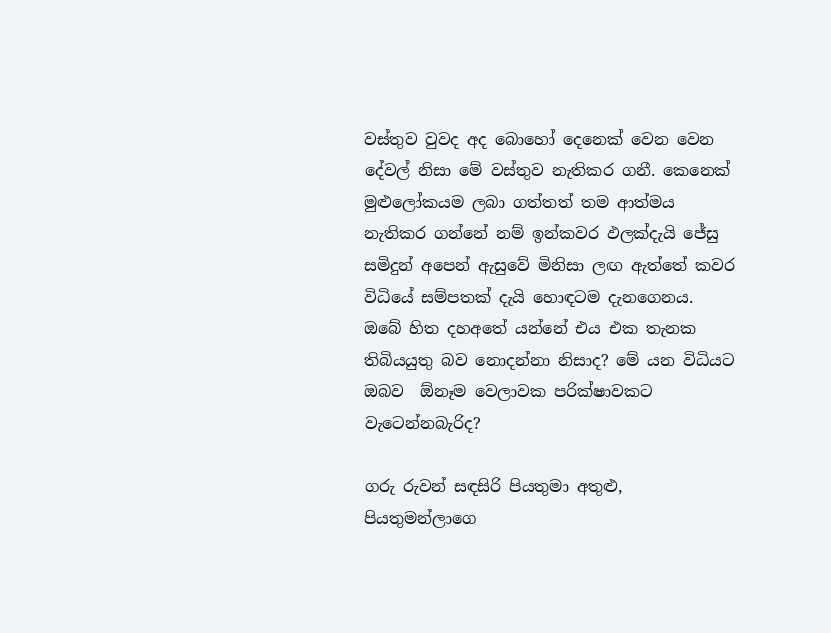වස්තුව වුවද අද බොහෝ දෙනෙක් වෙන වෙන දේවල් නිසා මේ වස්තුව නැතිකර ගනී. කෙනෙක් මුළුලෝකයම ලබා ගත්තත් තම ආත්මය නැතිකර ගන්නේ නම් ඉන්කවර ඵලක්දැයි ජේසු සමිදුන් අපෙන් ඇසුවේ මිනිසා ලඟ ඇත්තේ කවර විධියේ සම්පතක් දැයි හොඳටම දැනගෙනය. ඔබේ හිත දහඅතේ යන්නේ එය එක තැනක තිබියයුතු බව නොදන්නා නිසාද? මේ යන විධියට ඔබව  ඕනෑම වෙලාවක පරික්ෂාවකට වැටෙන්නබැරිද?

ගරු රුවන් සඳසිරි පියතුමා අතුළු, පියතුමන්ලාගෙ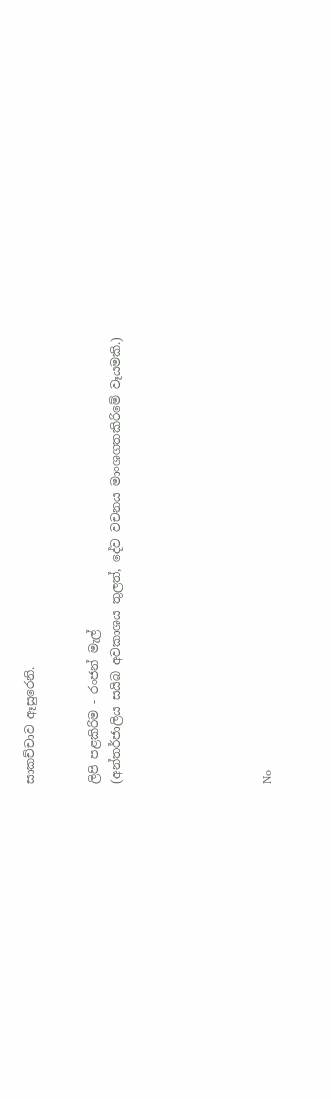සාකච්චාව ඈසුරෙනි.


ලිපි පළකිරිම - රංජන් මැල්
(අන්තර්ජාලිය සයිබ අවකාශය තුලත්, දේව වචනය මාංශගතකිරිමේ වෑයමකි.)






No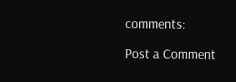comments:

Post a Comment